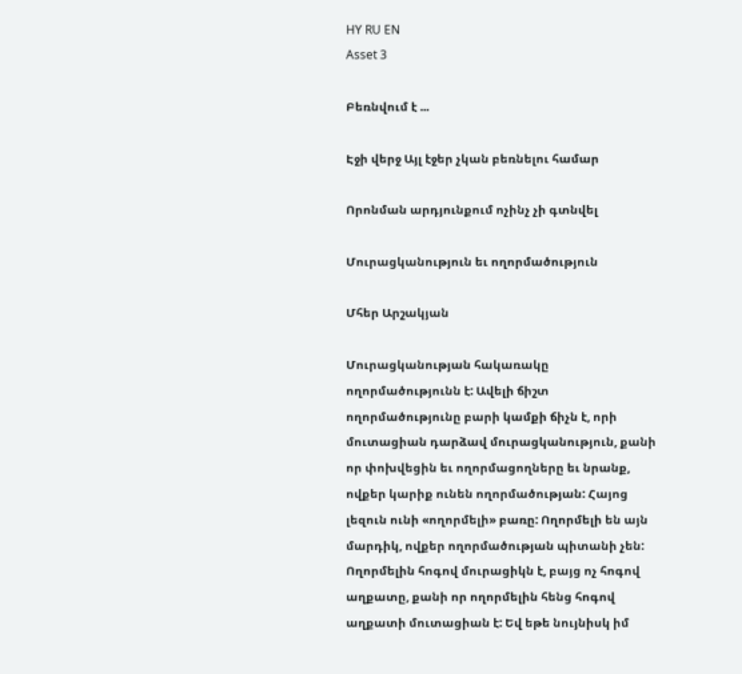HY RU EN
Asset 3

Բեռնվում է ...

Էջի վերջ Այլ էջեր չկան բեռնելու համար

Որոնման արդյունքում ոչինչ չի գտնվել

Մուրացկանություն եւ ողորմածություն

Մհեր Արշակյան

Մուրացկանության հակառակը ողորմածությունն է: Ավելի ճիշտ ողորմածությունը բարի կամքի ճիչն է, որի մուտացիան դարձավ մուրացկանություն, քանի որ փոխվեցին եւ ողորմացողները եւ նրանք, ովքեր կարիք ունեն ողորմածության: Հայոց լեզուն ունի «ողորմելի» բառը: Ողորմելի են այն մարդիկ, ովքեր ողորմածության պիտանի չեն: Ողորմելին հոգով մուրացիկն է, բայց ոչ հոգով աղքատը, քանի որ ողորմելին հենց հոգով աղքատի մուտացիան է: Եվ եթե նույնիսկ իմ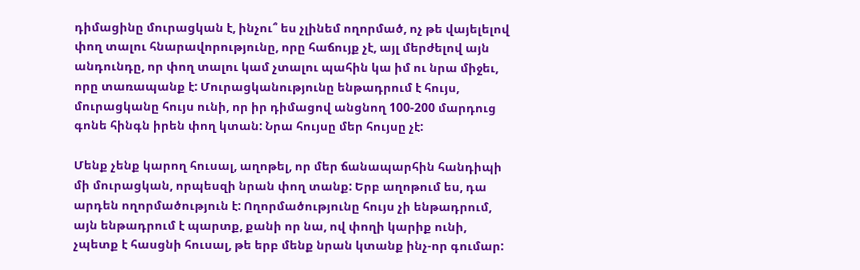դիմացինը մուրացկան է, ինչու՞ ես չլինեմ ողորմած, ոչ թե վայելելով փող տալու հնարավորությունը, որը հաճույք չէ, այլ մերժելով այն անդունդը, որ փող տալու կամ չտալու պահին կա իմ ու նրա միջեւ, որը տառապանք է: Մուրացկանությունը ենթադրում է հույս, մուրացկանը հույս ունի, որ իր դիմացով անցնող 100-200 մարդուց գոնե հինգն իրեն փող կտան: Նրա հույսը մեր հույսը չէ:

Մենք չենք կարող հուսալ, աղոթել, որ մեր ճանապարհին հանդիպի մի մուրացկան, որպեսզի նրան փող տանք: Երբ աղոթում ես, դա արդեն ողորմածություն է: Ողորմածությունը հույս չի ենթադրում, այն ենթադրում է պարտք, քանի որ նա, ով փողի կարիք ունի, չպետք է հասցնի հուսալ, թե երբ մենք նրան կտանք ինչ-որ գումար: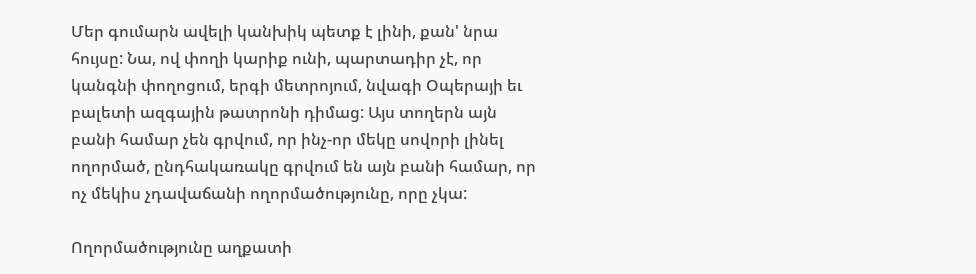Մեր գումարն ավելի կանխիկ պետք է լինի, քան' նրա հույսը: Նա, ով փողի կարիք ունի, պարտադիր չէ, որ կանգնի փողոցում, երգի մետրոյում, նվագի Օպերայի եւ բալետի ազգային թատրոնի դիմաց: Այս տողերն այն բանի համար չեն գրվում, որ ինչ-որ մեկը սովորի լինել ողորմած, ընդհակառակը գրվում են այն բանի համար, որ ոչ մեկիս չդավաճանի ողորմածությունը, որը չկա:

Ողորմածությունը աղքատի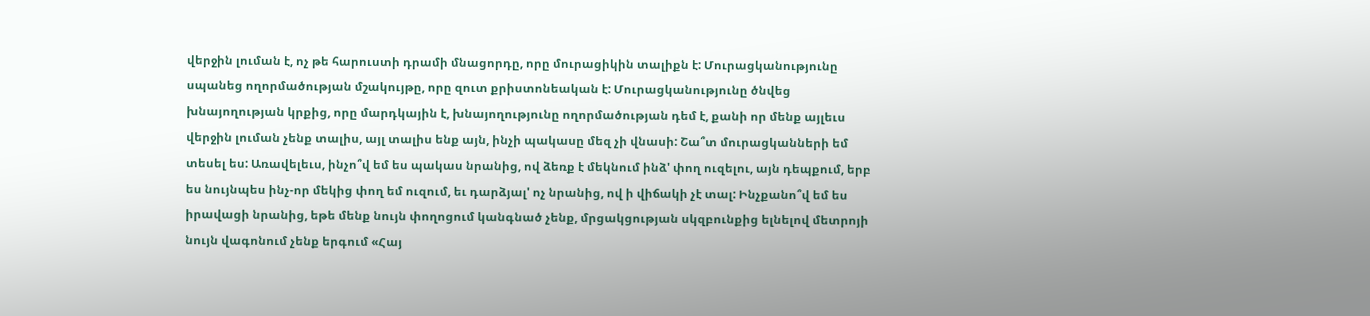վերջին լուման է, ոչ թե հարուստի դրամի մնացորդը, որը մուրացիկին տալիքն է: Մուրացկանությունը սպանեց ողորմածության մշակույթը, որը զուտ քրիստոնեական է: Մուրացկանությունը ծնվեց խնայողության կրքից, որը մարդկային է, խնայողությունը ողորմածության դեմ է, քանի որ մենք այլեւս վերջին լուման չենք տալիս, այլ տալիս ենք այն, ինչի պակասը մեզ չի վնասի: Շա՞տ մուրացկանների եմ տեսել ես: Առավելեւս, ինչո՞վ եմ ես պակաս նրանից, ով ձեռք է մեկնում ինձ' փող ուզելու, այն դեպքում, երբ ես նույնպես ինչ-որ մեկից փող եմ ուզում, եւ դարձյալ' ոչ նրանից, ով ի վիճակի չէ տալ: Ինչքանո՞վ եմ ես իրավացի նրանից, եթե մենք նույն փողոցում կանգնած չենք, մրցակցության սկզբունքից ելնելով մետրոյի նույն վագոնում չենք երգում «Հայ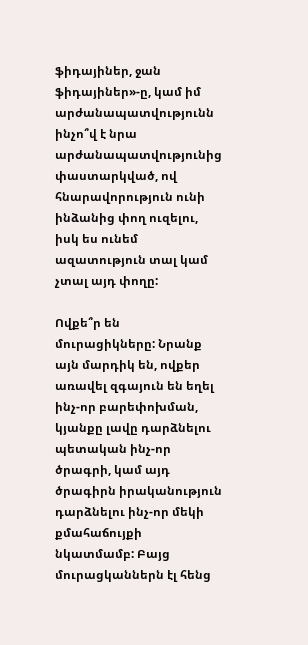ֆիդայիներ, ջան ֆիդայիներ»-ը, կամ իմ արժանապատվությունն ինչո՞վ է նրա արժանապատվությունից փաստարկված, ով հնարավորություն ունի ինձանից փող ուզելու, իսկ ես ունեմ ազատություն տալ կամ չտալ այդ փողը:

Ովքե՞ր են մուրացիկները: Նրանք այն մարդիկ են, ովքեր առավել զգայուն են եղել ինչ-որ բարեփոխման, կյանքը լավը դարձնելու պետական ինչ-որ ծրագրի, կամ այդ ծրագիրն իրականություն դարձնելու ինչ-որ մեկի քմահաճույքի նկատմամբ: Բայց մուրացկաններն էլ հենց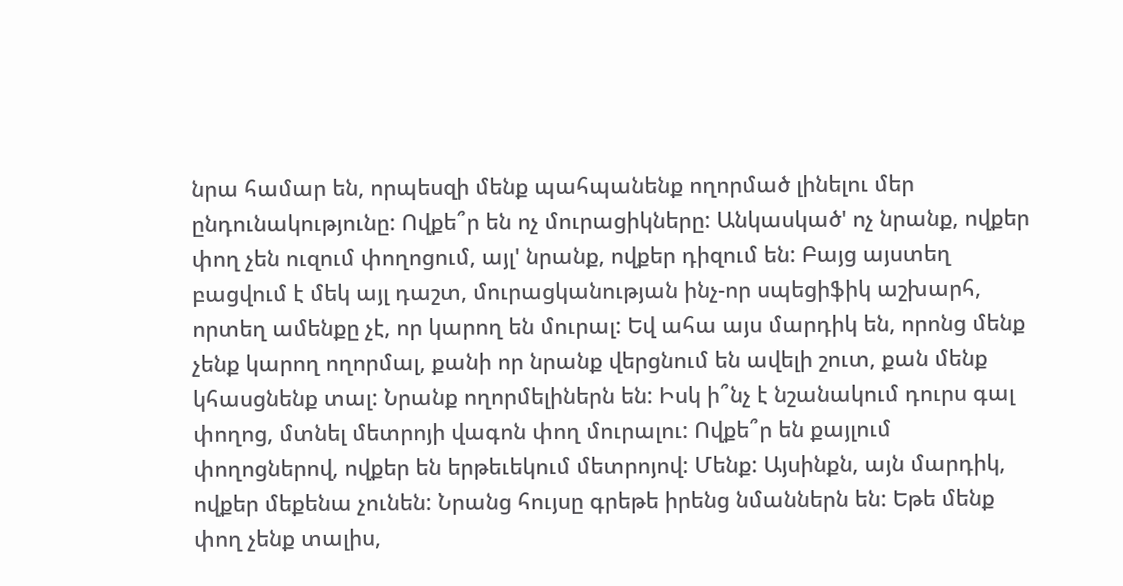նրա համար են, որպեսզի մենք պահպանենք ողորմած լինելու մեր ընդունակությունը: Ովքե՞ր են ոչ մուրացիկները: Անկասկած' ոչ նրանք, ովքեր փող չեն ուզում փողոցում, այլ' նրանք, ովքեր դիզում են: Բայց այստեղ բացվում է մեկ այլ դաշտ, մուրացկանության ինչ-որ սպեցիֆիկ աշխարհ, որտեղ ամենքը չէ, որ կարող են մուրալ: Եվ ահա այս մարդիկ են, որոնց մենք չենք կարող ողորմալ, քանի որ նրանք վերցնում են ավելի շուտ, քան մենք կհասցնենք տալ: Նրանք ողորմելիներն են: Իսկ ի՞նչ է նշանակում դուրս գալ փողոց, մտնել մետրոյի վագոն փող մուրալու: Ովքե՞ր են քայլում փողոցներով, ովքեր են երթեւեկում մետրոյով: Մենք: Այսինքն, այն մարդիկ, ովքեր մեքենա չունեն: Նրանց հույսը գրեթե իրենց նմաններն են: Եթե մենք փող չենք տալիս,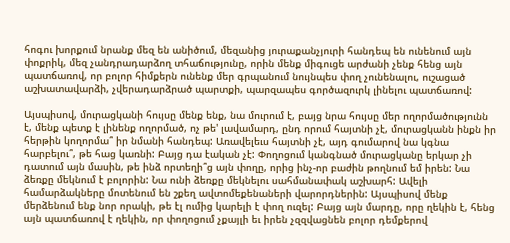հոգու խորքում նրանք մեզ են անիծում, մեզանից յուրաքանչյուրի հանդեպ են ունենում այն փոքրիկ, մեզ չանդրադարձող տհաճությունը, որին մենք միգուցե արժանի չենք հենց այն պատճառով, որ բոլոր հիմքերն ունենք մեր գրպանում նույնպես փող չունենալու, ուշացած աշխատավարձի, չվերադարձրած պարտքի, պարզապես գործազուրկ լինելու պատճառով:

Այսպիսով, մուրացկանի հույսը մենք ենք, նա մուրում է, բայց նրա հույսը մեր ողորմածությունն է, մենք պետք է լինենք ողորմած, ոչ թե' լավամարդ, ընդ որում հայտնի չէ, մուրացկանն ինքն իր հերթին կողորմա՞ իր նմանի հանդեպ: Առավելեւս հայտնի չէ, այդ գումարով նա կգնա հարբելու՞, թե հաց կառնի: Բայց դա էական չէ: Փողոցում կանգնած մուրացկանը երկար չի դատում այն մասին, թե ինձ որտեղի՞ց այն փողը, որից ինչ-որ բաժին թողնում եմ իրեն: Նա ձեռքը մեկնում է բոլորին: Նա ունի ձեռքը մեկնելու սահմանափակ աշխարհ: Ավելի համարձակները մոտենում են շքեղ ավտոմեքենաների վարորդներին: Այսպիսով մենք մերձենում ենք նոր որակի, թե էլ ումից կարելի է փող ուզել: Բայց այն մարդը, որը ղեկին է, հենց այն պատճառով է ղեկին, որ փողոցում չքայլի եւ իրեն չզզվացնեն բոլոր դեմքերով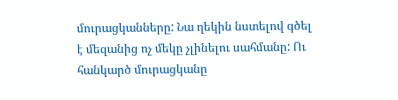մուրացկանները: Նա ղեկին նստելով գծել է մեզանից ոչ մեկը չլինելու սահմանը: Ու հանկարծ մուրացկանը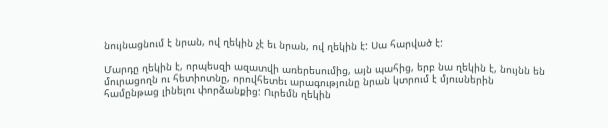նույնացնում է նրան, ով ղեկին չէ եւ նրան, ով ղեկին է: Սա հարված է:

Մարդը ղեկին է, որպեսզի ազատվի առերեսումից, այն պահից, երբ նա ղեկին է, նույնն են մուրացողն ու հետիոտնը, որովհետեւ արագությունը նրան կտրում է մյուսներին համընթաց լինելու փորձանքից: Ուրեմն ղեկին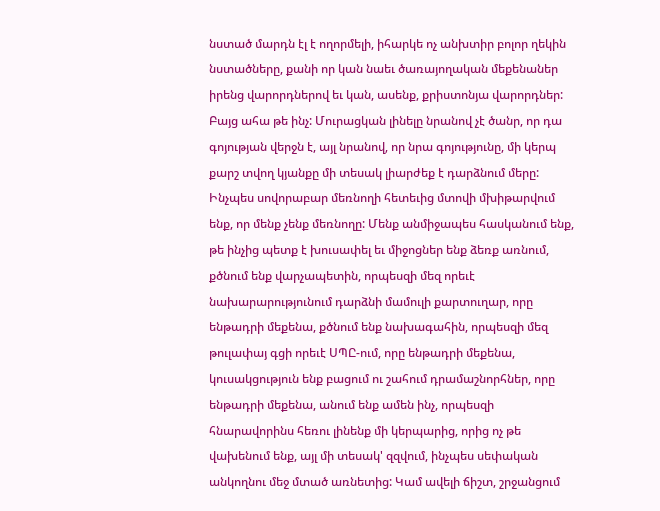նստած մարդն էլ է ողորմելի, իհարկե ոչ անխտիր բոլոր ղեկին նստածները, քանի որ կան նաեւ ծառայողական մեքենաներ իրենց վարորդներով եւ կան, ասենք, քրիստոնյա վարորդներ: Բայց ահա թե ինչ: Մուրացկան լինելը նրանով չէ ծանր, որ դա գոյության վերջն է, այլ նրանով, որ նրա գոյությունը, մի կերպ քարշ տվող կյանքը մի տեսակ լիարժեք է դարձնում մերը: Ինչպես սովորաբար մեռնողի հետեւից մտովի մխիթարվում ենք, որ մենք չենք մեռնողը: Մենք անմիջապես հասկանում ենք, թե ինչից պետք է խուսափել եւ միջոցներ ենք ձեռք առնում, քծնում ենք վարչապետին, որպեսզի մեզ որեւէ նախարարությունում դարձնի մամուլի քարտուղար, որը ենթադրի մեքենա, քծնում ենք նախագահին, որպեսզի մեզ թուլափայ գցի որեւէ ՍՊԸ-ում, որը ենթադրի մեքենա, կուսակցություն ենք բացում ու շահում դրամաշնորհներ, որը ենթադրի մեքենա, անում ենք ամեն ինչ, որպեսզի հնարավորինս հեռու լինենք մի կերպարից, որից ոչ թե վախենում ենք, այլ մի տեսակ' զզվում, ինչպես սեփական անկողնու մեջ մտած առնետից: Կամ ավելի ճիշտ, շրջանցում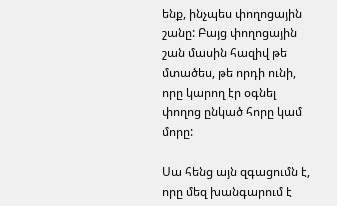ենք, ինչպես փողոցային շանը: Բայց փողոցային շան մասին հազիվ թե մտածես, թե որդի ունի, որը կարող էր օգնել փողոց ընկած հորը կամ մորը:

Սա հենց այն զգացումն է, որը մեզ խանգարում է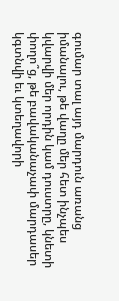գումար տալ այդ մարդուն առանց իմանալու, թե վաղը մեր հետ ինչպես կվարվի մեր որդին կամ դուստրը, կնետի փողո՞ց, թե բավականաչափ մարդասեր կգտնվի եւ կտեղավորի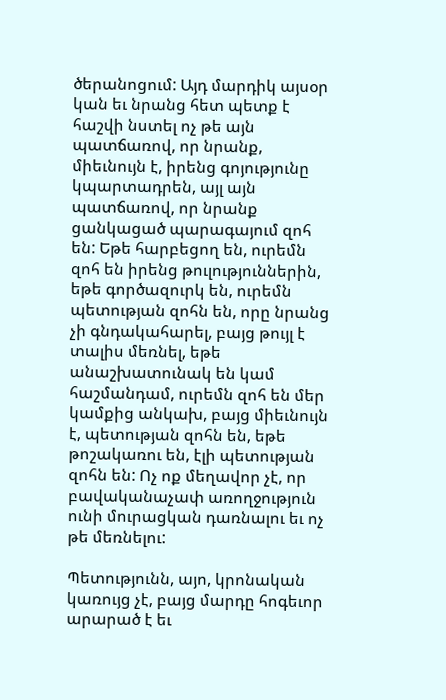ծերանոցում: Այդ մարդիկ այսօր կան եւ նրանց հետ պետք է հաշվի նստել ոչ թե այն պատճառով, որ նրանք, միեւնույն է, իրենց գոյությունը կպարտադրեն, այլ այն պատճառով, որ նրանք ցանկացած պարագայում զոհ են: Եթե հարբեցող են, ուրեմն զոհ են իրենց թուլություններին, եթե գործազուրկ են, ուրեմն պետության զոհն են, որը նրանց չի գնդակահարել, բայց թույլ է տալիս մեռնել, եթե անաշխատունակ են կամ հաշմանդամ, ուրեմն զոհ են մեր կամքից անկախ, բայց միեւնույն է, պետության զոհն են, եթե թոշակառու են, էլի պետության զոհն են: Ոչ ոք մեղավոր չէ, որ բավականաչափ առողջություն ունի մուրացկան դառնալու եւ ոչ թե մեռնելու:

Պետությունն, այո, կրոնական կառույց չէ, բայց մարդը հոգեւոր արարած է եւ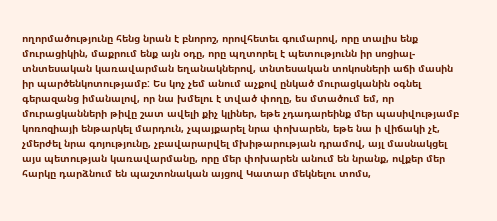ողորմածությունը հենց նրան է բնորոշ, որովհետեւ գումարով, որը տալիս ենք մուրացիկին, մաքրում ենք այն օդը, որը պղտորել է պետությունն իր սոցիալ-տնտեսական կառավարման եղանակներով, տնտեսական տոկոսների աճի մասին իր պարծենկոտությամբ: Ես կոչ չեմ անում աչքով ընկած մուրացկանին օգնել գերազանց իմանալով, որ նա խմելու է տված փողը, ես մտածում եմ, որ մուրացկանների թիվը շատ ավելի քիչ կլիներ, եթե չդադարեինք մեր պասիվությամբ կոռոզիայի ենթարկել մարդուն, չպայքարել նրա փոխարեն, եթե նա ի վիճակի չէ, չմերժել նրա գոյությունը, չբավարարվել մխիթարության դրամով, այլ մասնակցել այս պետության կառավարմանը, որը մեր փոխարեն անում են նրանք, ովքեր մեր հարկը դարձնում են պաշտոնական այցով Կատար մեկնելու տոմս,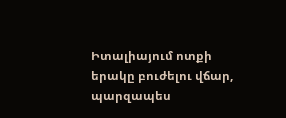Իտալիայում ոտքի երակը բուժելու վճար, պարզապես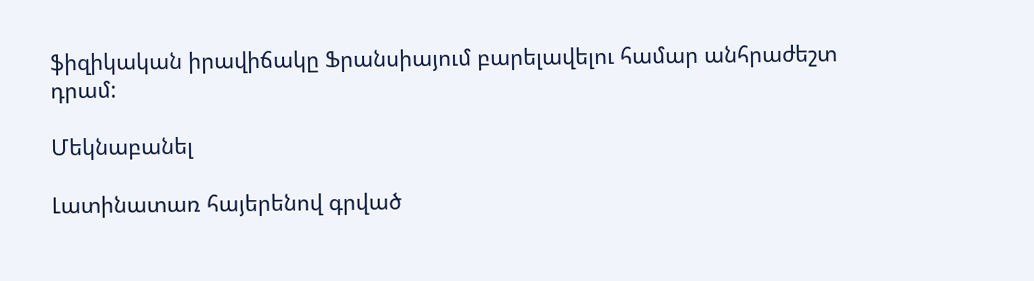ֆիզիկական իրավիճակը Ֆրանսիայում բարելավելու համար անհրաժեշտ դրամ:

Մեկնաբանել

Լատինատառ հայերենով գրված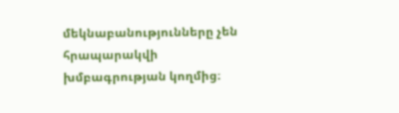մեկնաբանությունները չեն հրապարակվի խմբագրության կողմից։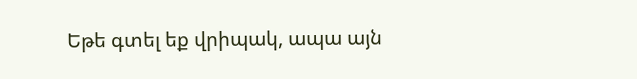Եթե գտել եք վրիպակ, ապա այն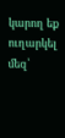կարող եք ուղարկել մեզ՝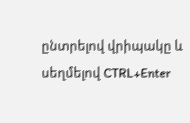ընտրելով վրիպակը և սեղմելով CTRL+Enter